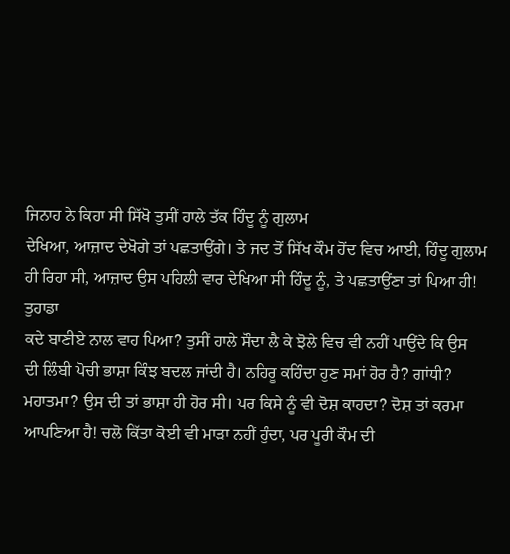ਜਿਨਾਹ ਨੇ ਕਿਹਾ ਸੀ ਸਿੱਖੋ ਤੁਸੀਂ ਹਾਲੇ ਤੱਕ ਹਿੰਦੂ ਨੂੰ ਗੁਲਾਮ
ਦੇਖਿਆ, ਆਜ਼ਾਦ ਦੇਖੋਗੇ ਤਾਂ ਪਛਤਾਉਂਗੇ। ਤੇ ਜਦ ਤੋਂ ਸਿੱਖ ਕੌਮ ਹੋਂਦ ਵਿਚ ਆਈ, ਹਿੰਦੂ ਗੁਲਾਮ
ਹੀ ਰਿਹਾ ਸੀ, ਆਜ਼ਾਦ ਉਸ ਪਹਿਲੀ ਵਾਰ ਦੇਖਿਆ ਸੀ ਹਿੰਦੂ ਨੂੰ, ਤੇ ਪਛਤਾਉਂਣਾ ਤਾਂ ਪਿਆ ਹੀ!
ਤੁਹਾਡਾ
ਕਦੇ ਬਾਣੀਏ ਨਾਲ ਵਾਹ ਪਿਆ? ਤੁਸੀਂ ਹਾਲੇ ਸੌਦਾ ਲੈ ਕੇ ਝੋਲੇ ਵਿਚ ਵੀ ਨਹੀਂ ਪਾਉਂਦੇ ਕਿ ਉਸ
ਦੀ ਲਿੰਬੀ ਪੋਚੀ ਭਾਸ਼ਾ ਕਿੰਝ ਬਦਲ ਜਾਂਦੀ ਹੈ। ਨਹਿਰੂ ਕਹਿੰਦਾ ਹੁਣ ਸਮਾਂ ਹੋਰ ਹੈ? ਗਾਂਧੀ?
ਮਹਾਤਮਾ? ਉਸ ਦੀ ਤਾਂ ਭਾਸ਼ਾ ਹੀ ਹੋਰ ਸੀ। ਪਰ ਕਿਸੇ ਨੂੰ ਵੀ ਦੋਸ਼ ਕਾਹਦਾ? ਦੋਸ਼ ਤਾਂ ਕਰਮਾ
ਆਪਣਿਆ ਹੈ! ਚਲੋ ਕਿੱਤਾ ਕੋਈ ਵੀ ਮਾੜਾ ਨਹੀਂ ਹੁੰਦਾ, ਪਰ ਪੂਰੀ ਕੌਮ ਦੀ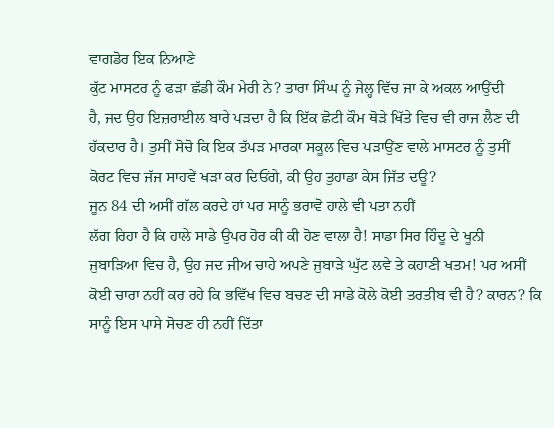ਵਾਗਡੋਰ ਇਕ ਨਿਆਣੇ
ਕੁੱਟ ਮਾਸਟਰ ਨੂੰ ਫੜਾ ਛੱਡੀ ਕੌਮ ਮੇਰੀ ਨੇ? ਤਾਰਾ ਸਿੰਘ ਨੂੰ ਜੇਲ੍ਹ ਵਿੱਚ ਜਾ ਕੇ ਅਕਲ ਆਉਂਦੀ
ਹੈ, ਜਦ ਉਹ ਇਜ਼ਰਾਈਲ ਬਾਰੇ ਪੜਦਾ ਹੈ ਕਿ ਇੱਕ ਛੋਟੀ ਕੌਮ ਥੋੜੇ ਖਿੱਤੇ ਵਿਚ ਵੀ ਰਾਜ ਲੈਣ ਦੀ
ਹੱਕਦਾਰ ਹੈ। ਤੁਸੀਂ ਸੋਚੋ ਕਿ ਇਕ ਤੱਪੜ ਮਾਰਕਾ ਸਕੂਲ ਵਿਚ ਪੜਾਉਂਣ ਵਾਲੇ ਮਾਸਟਰ ਨੂੰ ਤੁਸੀਂ
ਕੋਰਟ ਵਿਚ ਜੱਜ ਸਾਹਵੇਂ ਖੜਾ ਕਰ ਦਿਓਂਗੇ, ਕੀ ਉਹ ਤੁਹਾਡਾ ਕੇਸ ਜਿੱਤ ਦਊ?
ਜੂਨ 84 ਦੀ ਅਸੀਂ ਗੱਲ ਕਰਦੇ ਹਾਂ ਪਰ ਸਾਨੂੰ ਭਰਾਵੋ ਹਾਲੇ ਵੀ ਪਤਾ ਨਹੀਂ
ਲੱਗ ਰਿਹਾ ਹੈ ਕਿ ਹਾਲੇ ਸਾਡੇ ਉਪਰ ਹੋਰ ਕੀ ਕੀ ਹੋਣ ਵਾਲਾ ਹੈ! ਸਾਡਾ ਸਿਰ ਹਿੰਦੂ ਦੇ ਖੂਨੀ
ਜੁਬਾੜਿਆ ਵਿਚ ਹੈ, ਉਹ ਜਦ ਜੀਅ ਚਾਹੇ ਅਪਣੇ ਜੁਬਾੜੇ ਘੁੱਟ ਲਵੇ ਤੇ ਕਹਾਣੀ ਖਤਮ! ਪਰ ਅਸੀਂ
ਕੋਈ ਚਾਰਾ ਨਹੀਂ ਕਰ ਰਹੇ ਕਿ ਭਵਿੱਖ ਵਿਚ ਬਚਣ ਦੀ ਸਾਡੇ ਕੋਲੇ ਕੋਈ ਤਰਤੀਬ ਵੀ ਹੈ? ਕਾਰਨ? ਕਿ
ਸਾਨੂੰ ਇਸ ਪਾਸੇ ਸੋਚਣ ਹੀ ਨਹੀਂ ਦਿੱਤਾ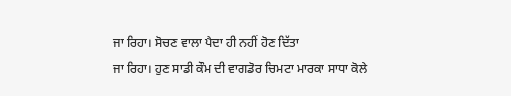ਜਾ ਰਿਹਾ। ਸੋਚਣ ਵਾਲਾ ਪੈਦਾ ਹੀ ਨਹੀਂ ਹੋਣ ਦਿੱਤਾ
ਜਾ ਰਿਹਾ। ਹੁਣ ਸਾਡੀ ਕੌਮ ਦੀ ਵਾਗਡੋਰ ਚਿਮਟਾ ਮਾਰਕਾ ਸਾਧਾ ਕੋਲੇ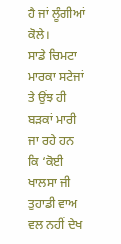ਹੈ ਜਾਂ ਲੂੰਗੀਆਂ ਕੋਲੇ।
ਸਾਡੇ ਚਿਮਟਾ ਮਾਰਕਾ ਸਟੇਜਾਂ ਤੇ ਉਂਝ ਹੀ ਬੜਕਾਂ ਮਾਰੀ ਜਾ ਰਹੇ ਹਨ ਕਿ ‘ਕੋਈ ਖਾਲਸਾ ਜੀ
ਤੁਹਾਡੀ ਵਾਅ ਵਲ ਨਹੀਂ ਦੇਖ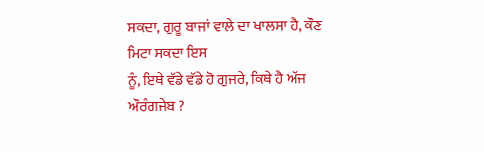ਸਕਦਾ, ਗੁਰੂ ਬਾਜਾਂ ਵਾਲੇ ਦਾ ਖਾਲਸਾ ਹੈ, ਕੌਣ ਮਿਟਾ ਸਕਦਾ ਇਸ
ਨੂੰ, ਇਥੇ ਵੱਡੇ ਵੱਡੇ ਹੋ ਗੁਜਰੇ, ਕਿਥੇ ਹੈ ਅੱਜ ਔਰੰਗਜੇਬ ?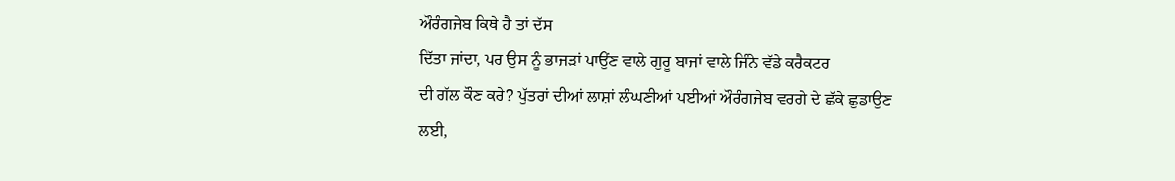ਔਰੰਗਜੇਬ ਕਿਥੇ ਹੈ ਤਾਂ ਦੱਸ
ਦਿੱਤਾ ਜਾਂਦਾ, ਪਰ ਉਸ ਨੂੰ ਭਾਜੜਾਂ ਪਾਉਂਣ ਵਾਲੇ ਗੁਰੂ ਬਾਜਾਂ ਵਾਲੇ ਜਿੰਨੇ ਵੱਡੇ ਕਰੈਕਟਰ
ਦੀ ਗੱਲ ਕੌਣ ਕਰੇ? ਪੁੱਤਰਾਂ ਦੀਆਂ ਲਾਸ਼ਾਂ ਲੰਘਣੀਆਂ ਪਈਆਂ ਔਰੰਗਜੇਬ ਵਰਗੇ ਦੇ ਛੱਕੇ ਛੁਡਾਉਣ
ਲਈ,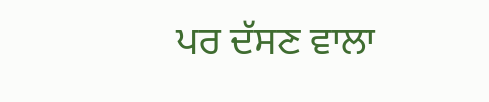ਪਰ ਦੱਸਣ ਵਾਲਾ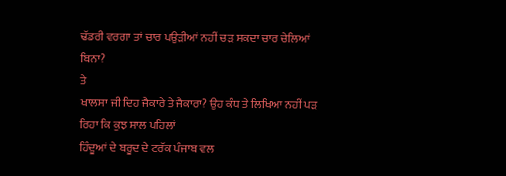ਢੱਡਰੀ ਵਰਗਾ ਤਾਂ ਚਾਰ ਪਉੜੀਆਂ ਨਹੀਂ ਚੜ ਸਕਦਾ ਚਾਰ ਚੇਲਿਆਂ ਬਿਨਾ?
ਤੇ
ਖਾਲਸਾ ਜੀ ਦਿਹ ਜੈਕਾਰੇ ਤੇ ਜੈਕਾਰਾ? ਉਹ ਕੰਧ ਤੇ ਲਿਖਿਆ ਨਹੀਂ ਪੜ ਰਿਹਾ ਕਿ ਕੁਝ ਸਾਲ ਪਹਿਲਾਂ
ਹਿੰਦੂਆਂ ਦੇ ਬਰੂਦ ਦੇ ਟਰੱਕ ਪੰਜਾਬ ਵਲ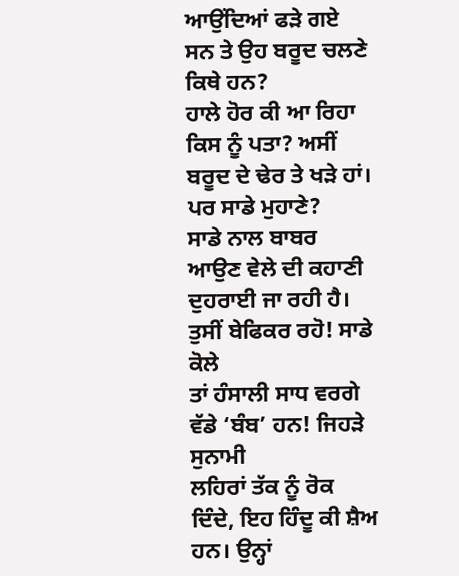ਆਉਂਦਿਆਂ ਫੜੇ ਗਏ ਸਨ ਤੇ ਉਹ ਬਰੂਦ ਚਲਣੇ ਕਿਥੇ ਹਨ?
ਹਾਲੇ ਹੋਰ ਕੀ ਆ ਰਿਹਾ ਕਿਸ ਨੂੰ ਪਤਾ? ਅਸੀਂ ਬਰੂਦ ਦੇ ਢੇਰ ਤੇ ਖੜੇ ਹਾਂ। ਪਰ ਸਾਡੇ ਮੁਹਾਣੇ?
ਸਾਡੇ ਨਾਲ ਬਾਬਰ ਆਉਣ ਵੇਲੇ ਦੀ ਕਹਾਣੀ ਦੁਹਰਾਈ ਜਾ ਰਹੀ ਹੈ। ਤੁਸੀਂ ਬੇਫਿਕਰ ਰਹੋ! ਸਾਡੇ ਕੋਲੇ
ਤਾਂ ਹੰਸਾਲੀ ਸਾਧ ਵਰਗੇ ਵੱਡੇ ‘ਬੰਬ’ ਹਨ! ਜਿਹੜੇ ਸੁਨਾਮੀ
ਲਹਿਰਾਂ ਤੱਕ ਨੂੰ ਰੋਕ ਦਿੰਦੇ, ਇਹ ਹਿੰਦੂ ਕੀ ਸ਼ੈਅ ਹਨ। ਉਨ੍ਹਾਂ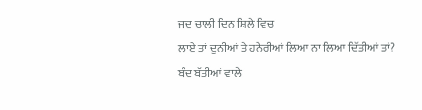ਜਦ ਚਾਲੀ ਦਿਨ ਸ਼ਿਲੇ ਵਿਚ
ਲਾਏ ਤਾਂ ਦੁਨੀਆਂ ਤੇ ਹਨੇਰੀਆਂ ਲਿਆ ਨਾ ਲਿਆ ਦਿੱਤੀਆਂ ਤਾਂ?
ਬੰਦ ਬੱਤੀਆਂ ਵਾਲੇ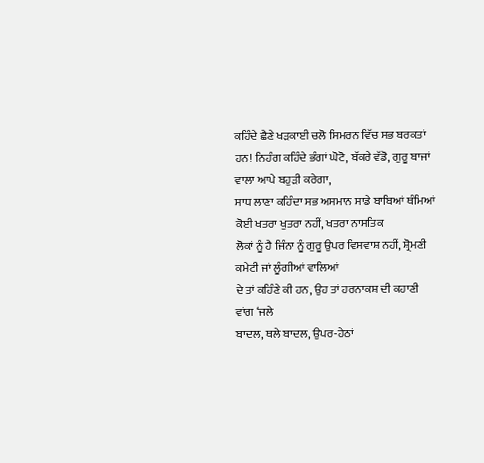ਕਹਿੰਦੇ ਛੈਣੇ ਖੜਕਾਈ ਚਲੋ ਸਿਮਰਨ ਵਿੱਚ ਸਭ ਬਰਕਤਾਂ
ਹਨ! ਨਿਹੰਗ ਕਹਿੰਦੇ ਭੰਗਾਂ ਘੋਟੋ, ਬੱਕਰੇ ਵੱਡੋ, ਗੁਰੂ ਬਾਜਾਂ ਵਾਲਾ ਆਪੇ ਬਹੁੜੀ ਕਰੇਗਾ,
ਸਾਧ ਲਾਣਾ ਕਹਿੰਦਾ ਸਭ ਅਸਮਾਨ ਸਾਡੇ ਬਾਬਿਆਂ ਥੰਮਿਆਂ ਕੋਈ ਖਤਰਾ ਖੁਤਰਾ ਨਹੀਂ, ਖਤਰਾ ਨਾਸਤਿਕ
ਲੋਕਾਂ ਨੂੰ ਹੈ ਜਿੰਨਾ ਨੂੰ ਗੁਰੂ ਉਪਰ ਵਿਸਵਾਸ਼ ਨਹੀਂ, ਸ਼੍ਰੋਮਣੀ ਕਮੇਟੀ ਜਾਂ ਲੂੰਗੀਆਂ ਵਾਲਿਆਂ
ਦੇ ਤਾਂ ਕਹਿੰਣੇ ਕੀ ਹਨ, ਉਹ ਤਾਂ ਹਰਨਾਕਸ਼ ਦੀ ਕਹਾਣੀ ਵਾਂਗ ‘ਜਲੇ
ਬਾਦਲ, ਥਲੇ ਬਾਦਲ, ਉਪਰ-ਹੇਠਾਂ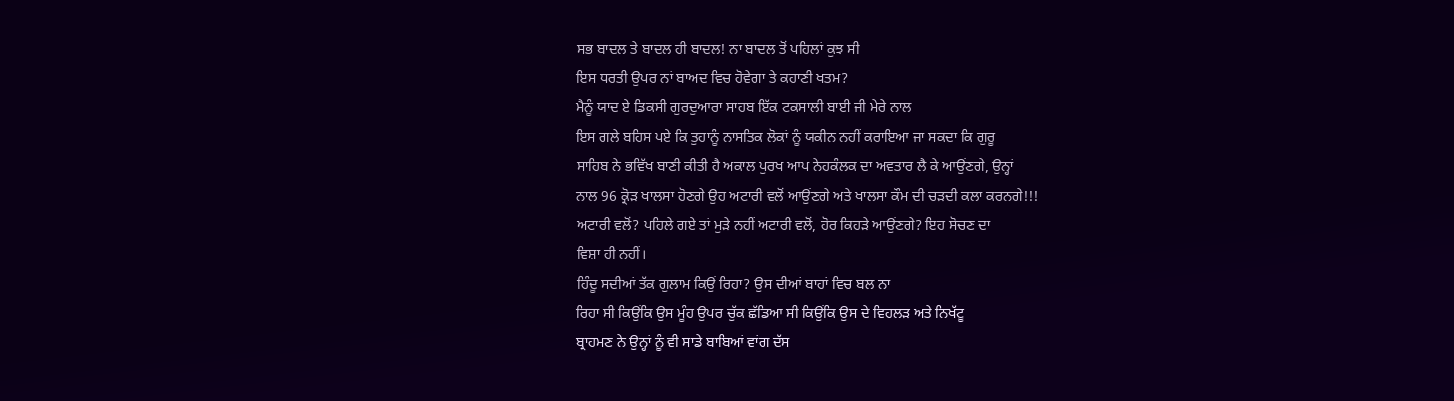ਸਭ ਬਾਦਲ ਤੇ ਬਾਦਲ ਹੀ ਬਾਦਲ! ਨਾ ਬਾਦਲ ਤੋਂ ਪਹਿਲਾਂ ਕੁਝ ਸੀ
ਇਸ ਧਰਤੀ ਉਪਰ ਨਾਂ ਬਾਅਦ ਵਿਚ ਹੋਵੇਗਾ ਤੇ ਕਹਾਣੀ ਖਤਮ?
ਮੈਨੂੰ ਯਾਦ ਏ ਡਿਕਸੀ ਗੁਰਦੁਆਰਾ ਸਾਹਬ ਇੱਕ ਟਕਸਾਲੀ ਬਾਈ ਜੀ ਮੇਰੇ ਨਾਲ
ਇਸ ਗਲੇ ਬਹਿਸ ਪਏ ਕਿ ਤੁਹਾਨੂੰ ਨਾਸਤਿਕ ਲੋਕਾਂ ਨੂੰ ਯਕੀਨ ਨਹੀਂ ਕਰਾਇਆ ਜਾ ਸਕਦਾ ਕਿ ਗੁਰੂ
ਸਾਹਿਬ ਨੇ ਭਵਿੱਖ ਬਾਣੀ ਕੀਤੀ ਹੈ ਅਕਾਲ ਪੁਰਖ ਆਪ ਨੇਹਕੰਲਕ ਦਾ ਅਵਤਾਰ ਲੈ ਕੇ ਆਉਂਣਗੇ, ਉਨ੍ਹਾਂ
ਨਾਲ 96 ਕ੍ਰੋੜ ਖਾਲਸਾ ਹੋਣਗੇ ਉਹ ਅਟਾਰੀ ਵਲੋਂ ਆਉਂਣਗੇ ਅਤੇ ਖਾਲਸਾ ਕੌਮ ਦੀ ਚੜਦੀ ਕਲਾ ਕਰਨਗੇ!!!
ਅਟਾਰੀ ਵਲੋਂ? ਪਹਿਲੇ ਗਏ ਤਾਂ ਮੁੜੇ ਨਹੀਂ ਅਟਾਰੀ ਵਲੋਂ, ਹੋਰ ਕਿਹੜੇ ਆਉਂਣਗੇ? ਇਹ ਸੋਚਣ ਦਾ
ਵਿਸ਼ਾ ਹੀ ਨਹੀਂ।
ਹਿੰਦੂ ਸਦੀਆਂ ਤੱਕ ਗੁਲਾਮ ਕਿਉਂ ਰਿਹਾ? ਉਸ ਦੀਆਂ ਬਾਹਾਂ ਵਿਚ ਬਲ ਨਾ
ਰਿਹਾ ਸੀ ਕਿਉਂਕਿ ਉਸ ਮੂੰਹ ਉਪਰ ਚੁੱਕ ਛੱਡਿਆ ਸੀ ਕਿਉਂਕਿ ਉਸ ਦੇ ਵਿਹਲੜ ਅਤੇ ਨਿਖੱਟੂ
ਬ੍ਰਾਹਮਣ ਨੇ ਉਨ੍ਹਾਂ ਨੂੰ ਵੀ ਸਾਡੇ ਬਾਬਿਆਂ ਵਾਂਗ ਦੱਸ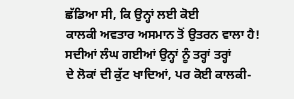ਛੱਡਿਆ ਸੀ, ਕਿ ਉਨ੍ਹਾਂ ਲਈ ਕੋਈ
ਕਾਲਕੀ ਅਵਤਾਰ ਅਸਮਾਨ ਤੋਂ ਉਤਰਨ ਵਾਲਾ ਹੈ! ਸਦੀਆਂ ਲੰਘ ਗਈਆਂ ਉਨ੍ਹਾਂ ਨੂੰ ਤਰ੍ਹਾਂ ਤਰ੍ਹਾਂ
ਦੇ ਲੋਕਾਂ ਦੀ ਕੁੱਟ ਖਾਦਿਆਂ, ਪਰ ਕੋਈ ਕਾਲਕੀ-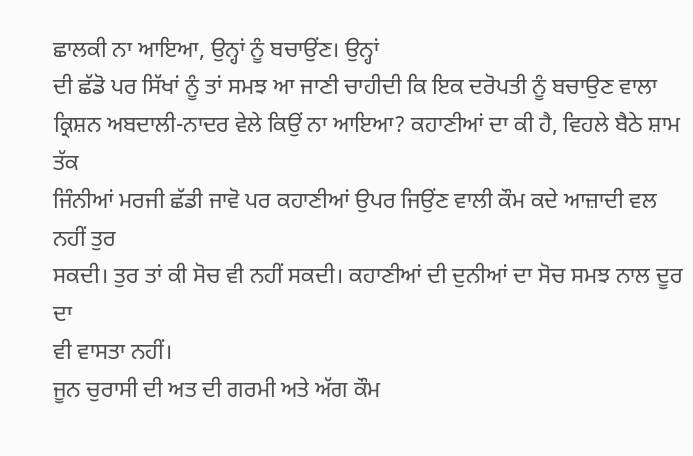ਛਾਲਕੀ ਨਾ ਆਇਆ, ਉਨ੍ਹਾਂ ਨੂੰ ਬਚਾਉਂਣ। ਉਨ੍ਹਾਂ
ਦੀ ਛੱਡੋ ਪਰ ਸਿੱਖਾਂ ਨੂੰ ਤਾਂ ਸਮਝ ਆ ਜਾਣੀ ਚਾਹੀਦੀ ਕਿ ਇਕ ਦਰੋਪਤੀ ਨੂੰ ਬਚਾਉਣ ਵਾਲਾ
ਕ੍ਰਿਸ਼ਨ ਅਬਦਾਲੀ-ਨਾਦਰ ਵੇਲੇ ਕਿਉਂ ਨਾ ਆਇਆ? ਕਹਾਣੀਆਂ ਦਾ ਕੀ ਹੈ, ਵਿਹਲੇ ਬੈਠੇ ਸ਼ਾਮ ਤੱਕ
ਜਿੰਨੀਆਂ ਮਰਜੀ ਛੱਡੀ ਜਾਵੋ ਪਰ ਕਹਾਣੀਆਂ ਉਪਰ ਜਿਉਂਣ ਵਾਲੀ ਕੌਮ ਕਦੇ ਆਜ਼ਾਦੀ ਵਲ ਨਹੀਂ ਤੁਰ
ਸਕਦੀ। ਤੁਰ ਤਾਂ ਕੀ ਸੋਚ ਵੀ ਨਹੀਂ ਸਕਦੀ। ਕਹਾਣੀਆਂ ਦੀ ਦੁਨੀਆਂ ਦਾ ਸੋਚ ਸਮਝ ਨਾਲ ਦੂਰ ਦਾ
ਵੀ ਵਾਸਤਾ ਨਹੀਂ।
ਜੂਨ ਚੁਰਾਸੀ ਦੀ ਅਤ ਦੀ ਗਰਮੀ ਅਤੇ ਅੱਗ ਕੌਮ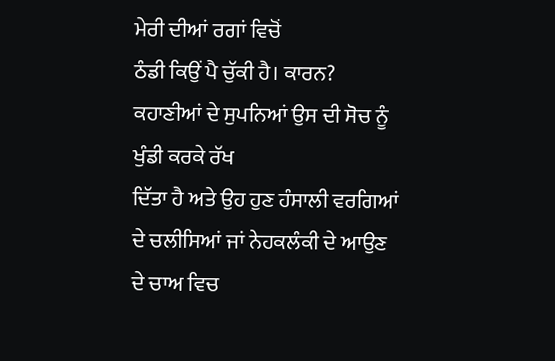ਮੇਰੀ ਦੀਆਂ ਰਗਾਂ ਵਿਚੋਂ
ਠੰਡੀ ਕਿਉਂ ਪੈ ਚੁੱਕੀ ਹੈ। ਕਾਰਨ? ਕਹਾਣੀਆਂ ਦੇ ਸੁਪਨਿਆਂ ਉਸ ਦੀ ਸੋਚ ਨੂੰ ਖੁੰਡੀ ਕਰਕੇ ਰੱਖ
ਦਿੱਤਾ ਹੈ ਅਤੇ ਉਹ ਹੁਣ ਹੰਸਾਲੀ ਵਰਗਿਆਂ ਦੇ ਚਲੀਸਿਆਂ ਜਾਂ ਨੇਹਕਲੰਕੀ ਦੇ ਆਉਣ ਦੇ ਚਾਅ ਵਿਚ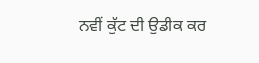ਨਵੀਂ ਕੁੱਟ ਦੀ ਉਡੀਕ ਕਰ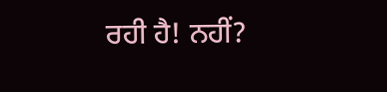ਰਹੀ ਹੈ! ਨਹੀਂ?